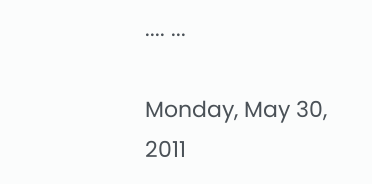.... ...

Monday, May 30, 2011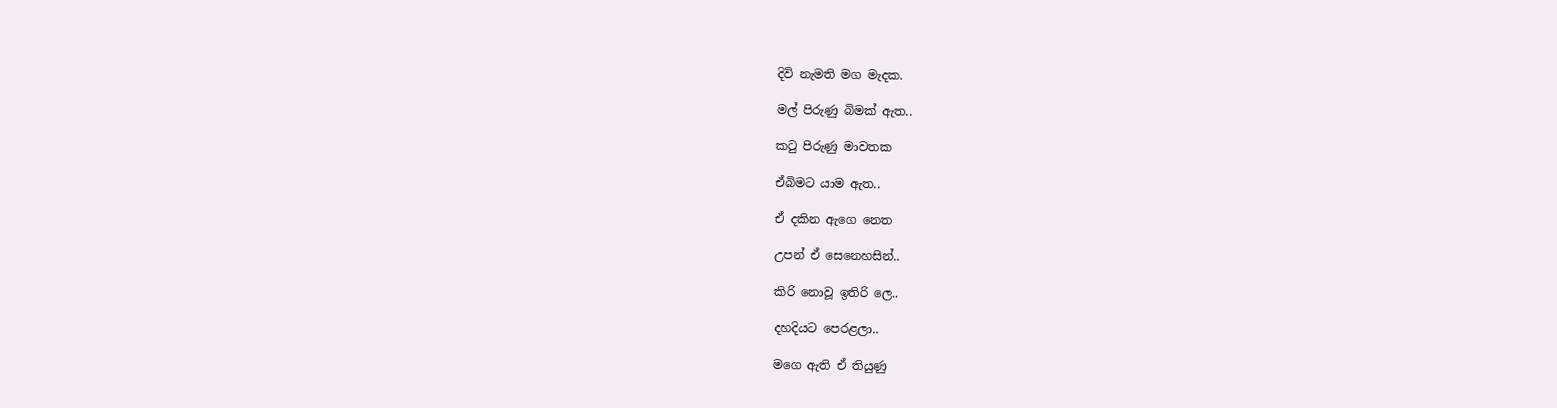දිවි නැමති මග මැදක.

මල් පිරුණු බිමක් ඇත..

කටු පිරුණු මාවතක

ඒබිමට යාම ඇත..

ඒ දකින ඇගෙ නෙත

උපන් ඒ සෙනෙහසින්..

කිරි නොවූ ඉතිරි ලෙ..

දහදියට පෙරළලා..

මගෙ ඇති ඒ තියුණු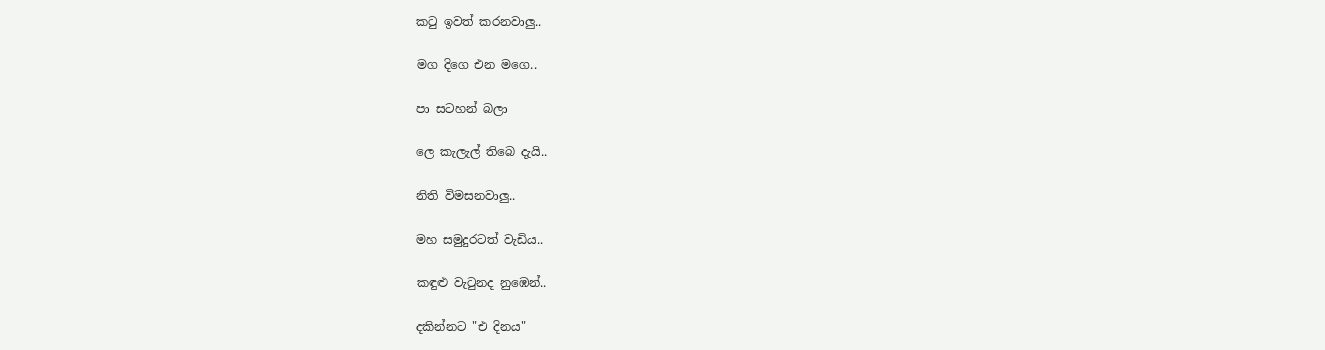කටු ඉවත් කරනවාලු..

මග දිගෙ එන මගෙ..

පා සටහන් බලා

ලෙ කැලැල් තිබෙ දැයි..

නිති විමසනවාලු..

මහ සමුදුරටත් වැඩිය..

කඳුළු වැටුනද නුඹෙන්..

දකින්නට "එ දිනය"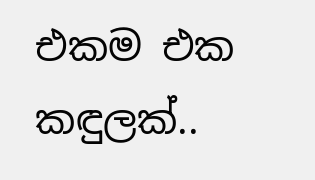එකම එක කඳුලක්..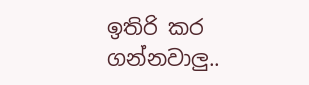ඉතිරි කර ගන්නවාලු..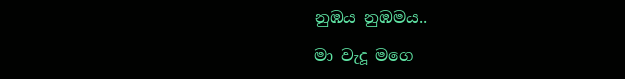නුඹය නුඹමය..

මා වැදූ මගෙ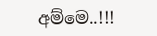අම්මෙ..!!!